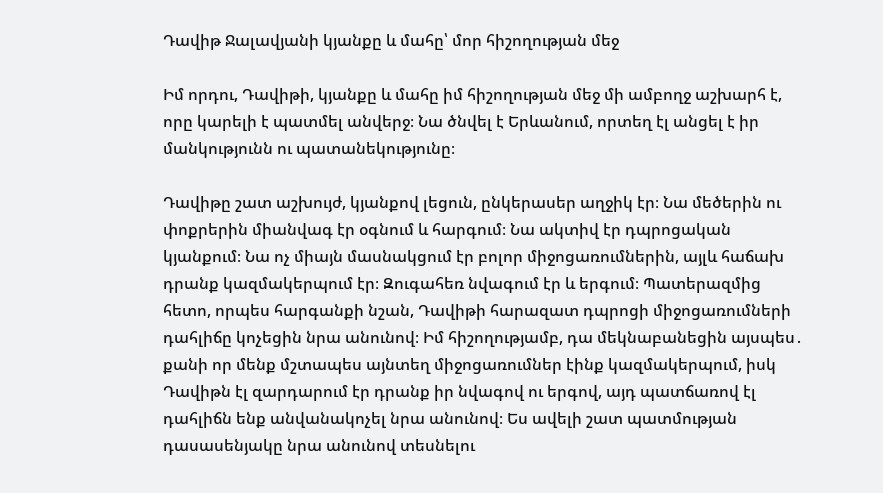Դավիթ Ջալավյանի կյանքը և մահը՝ մոր հիշողության մեջ

Իմ որդու, Դավիթի, կյանքը և մահը իմ հիշողության մեջ մի ամբողջ աշխարհ է, որը կարելի է պատմել անվերջ։ Նա ծնվել է Երևանում, որտեղ էլ անցել է իր մանկությունն ու պատանեկությունը։

Դավիթը շատ աշխույժ, կյանքով լեցուն, ընկերասեր աղջիկ էր։ Նա մեծերին ու փոքրերին միանվագ էր օգնում և հարգում։ Նա ակտիվ էր դպրոցական կյանքում։ Նա ոչ միայն մասնակցում էր բոլոր միջոցառումներին, այլև հաճախ դրանք կազմակերպում էր։ Զուգահեռ նվագում էր և երգում։ Պատերազմից հետո, որպես հարգանքի նշան, Դավիթի հարազատ դպրոցի միջոցառումների դահլիճը կոչեցին նրա անունով։ Իմ հիշողությամբ, դա մեկնաբանեցին այսպես․ քանի որ մենք մշտապես այնտեղ միջոցառումներ էինք կազմակերպում, իսկ Դավիթն էլ զարդարում էր դրանք իր նվագով ու երգով, այդ պատճառով էլ դահլիճն ենք անվանակոչել նրա անունով։ Ես ավելի շատ պատմության դասասենյակը նրա անունով տեսնելու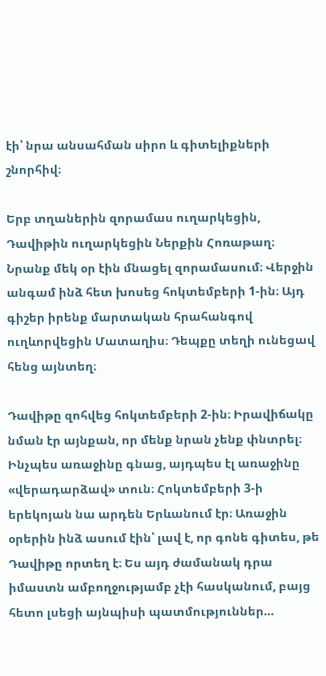էի՝ նրա անսահման սիրո և գիտելիքների շնորհիվ։

Երբ տղաներին զորամաս ուղարկեցին, Դավիթին ուղարկեցին Ներքին Հոռաթաղ։ Նրանք մեկ օր էին մնացել զորամասում։ Վերջին անգամ ինձ հետ խոսեց հոկտեմբերի 1-ին։ Այդ գիշեր իրենք մարտական հրահանգով ուղևորվեցին Մատաղիս։ Դեպքը տեղի ունեցավ հենց այնտեղ։

Դավիթը զոհվեց հոկտեմբերի 2-ին։ Իրավիճակը նման էր այնքան, որ մենք նրան չենք փնտրել։ Ինչպես առաջինը գնաց, այդպես էլ առաջինը «վերադարձավ» տուն։ Հոկտեմբերի 3-ի երեկոյան նա արդեն Երևանում էր։ Առաջին օրերին ինձ ասում էին՝ լավ է, որ գոնե գիտես, թե Դավիթը որտեղ է։ Ես այդ ժամանակ դրա իմաստն ամբողջությամբ չէի հասկանում, բայց հետո լսեցի այնպիսի պատմություններ…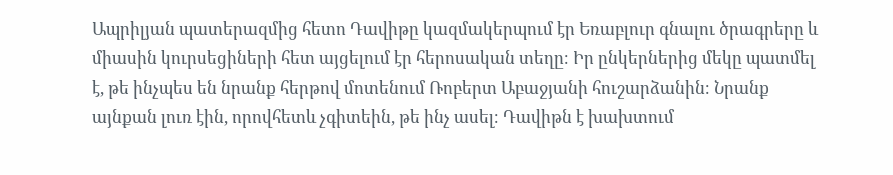Ապրիլյան պատերազմից հետո Դավիթը կազմակերպում էր Եռաբլուր գնալու ծրագրերը և միասին կուրսեցիների հետ այցելում էր հերոսական տեղը։ Իր ընկերներից մեկը պատմել է, թե ինչպես են նրանք հերթով մոտենում Ռոբերտ Աբաջյանի հուշարձանին։ Նրանք այնքան լուռ էին, որովհետև չգիտեին, թե ինչ ասել։ Դավիթն է խախտում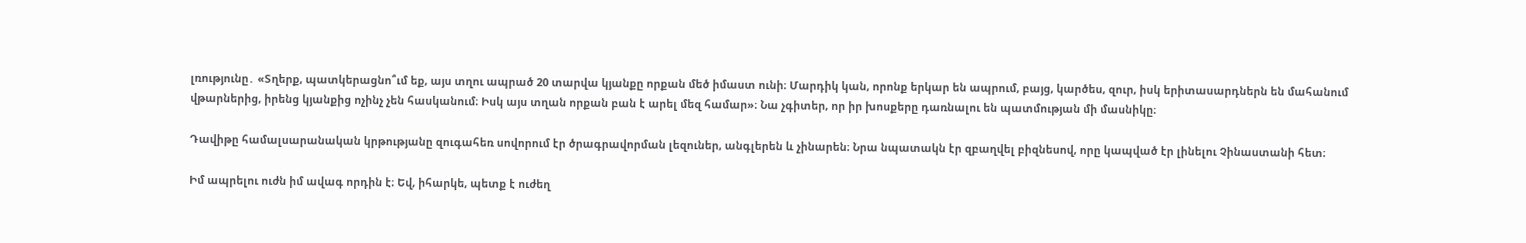լռությունը․ «Տղերք, պատկերացնո՞ւմ եք, այս տղու ապրած 20 տարվա կյանքը որքան մեծ իմաստ ունի։ Մարդիկ կան, որոնք երկար են ապրում, բայց, կարծես, զուր, իսկ երիտասարդներն են մահանում վթարներից, իրենց կյանքից ոչինչ չեն հասկանում։ Իսկ այս տղան որքան բան է արել մեզ համար»։ Նա չգիտեր, որ իր խոսքերը դառնալու են պատմության մի մասնիկը։

Դավիթը համալսարանական կրթությանը զուգահեռ սովորում էր ծրագրավորման լեզուներ, անգլերեն և չինարեն։ Նրա նպատակն էր զբաղվել բիզնեսով, որը կապված էր լինելու Չինաստանի հետ։

Իմ ապրելու ուժն իմ ավագ որդին է։ Եվ, իհարկե, պետք է ուժեղ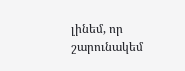լինեմ, որ շարունակեմ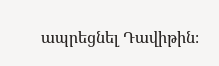ապրեցնել Դավիթին։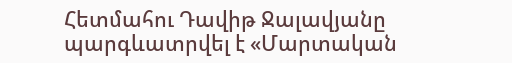Հետմահու Դավիթ Ջալավյանը պարգևատրվել է «Մարտական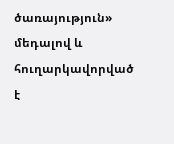ծառայություն» մեդալով և հուղարկավորված է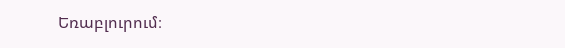Եռաբլուրում։